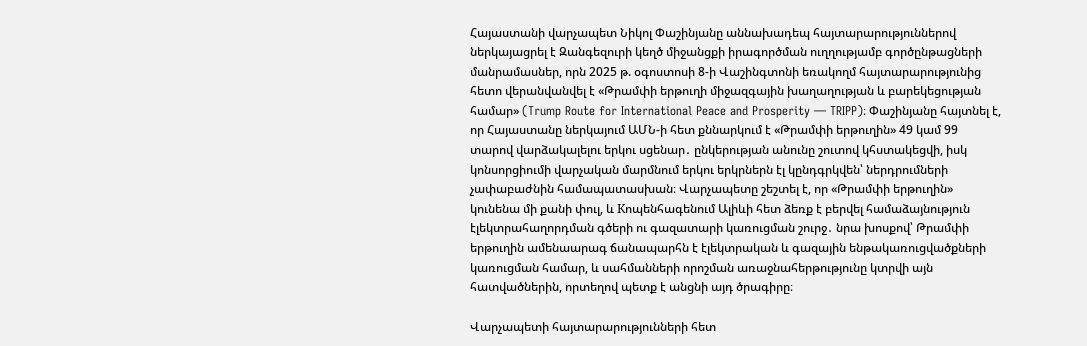Հայաստանի վարչապետ Նիկոլ Փաշինյանը աննախադեպ հայտարարություններով ներկայացրել է Զանգեզուրի կեղծ միջանցքի իրագործման ուղղությամբ գործընթացների մանրամասներ, որն 2025 թ. օգոստոսի 8-ի Վաշինգտոնի եռակողմ հայտարարությունից հետո վերանվանվել է «Թրամփի երթուղի միջազգային խաղաղության և բարեկեցության համար» (Trump Route for International Peace and Prosperity — TRIPP)։ Փաշինյանը հայտնել է, որ Հայաստանը ներկայում ԱՄՆ-ի հետ քննարկում է «Թրամփի երթուղին» 49 կամ 99 տարով վարձակալելու երկու սցենար․ ընկերության անունը շուտով կհստակեցվի, իսկ կոնսորցիումի վարչական մարմնում երկու երկրներն էլ կընդգրկվեն՝ ներդրումների չափաբաժնին համապատասխան։ Վարչապետը շեշտել է, որ «Թրամփի երթուղին» կունենա մի քանի փուլ, և Кոպենհագենում Ալիևի հետ ձեռք է բերվել համաձայնություն էլեկտրահաղորդման գծերի ու գազատարի կառուցման շուրջ․ նրա խոսքով՝ Թրամփի երթուղին ամենաարագ ճանապարհն է էլեկտրական և գազային ենթակառուցվածքների կառուցման համար, և սահմանների որոշման առաջնահերթությունը կտրվի այն հատվածներին, որտեղով պետք է անցնի այդ ծրագիրը։

Վարչապետի հայտարարությունների հետ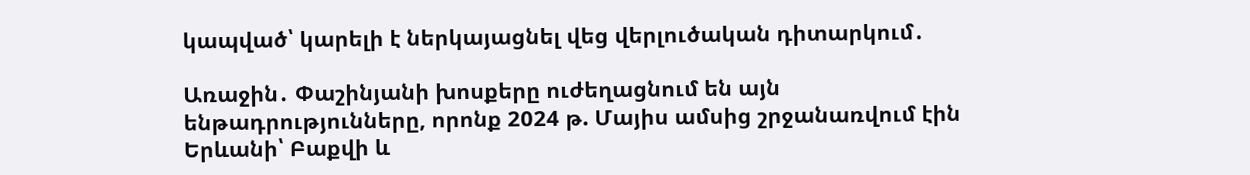կապված՝ կարելի է ներկայացնել վեց վերլուծական դիտարկում․

Առաջին․ Փաշինյանի խոսքերը ուժեղացնում են այն ենթադրությունները, որոնք 2024 թ. Մայիս ամսից շրջանառվում էին Երևանի՝ Բաքվի և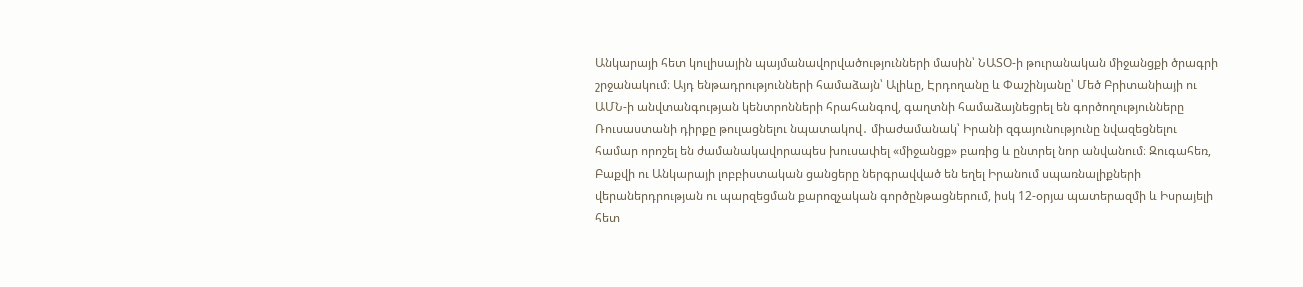Անկարայի հետ կուլիսային պայմանավորվածությունների մասին՝ ՆԱՏՕ-ի թուրանական միջանցքի ծրագրի շրջանակում։ Այդ ենթադրությունների համաձայն՝ Ալիևը, Էրդողանը և Փաշինյանը՝ Մեծ Բրիտանիայի ու ԱՄՆ-ի անվտանգության կենտրոնների հրահանգով, գաղտնի համաձայնեցրել են գործողությունները Ռուսաստանի դիրքը թուլացնելու նպատակով․ միաժամանակ՝ Իրանի զգայունությունը նվազեցնելու համար որոշել են ժամանակավորապես խուսափել «միջանցք» բառից և ընտրել նոր անվանում։ Զուգահեռ, Բաքվի ու Անկարայի լոբբիստական ցանցերը ներգրավված են եղել Իրանում սպառնալիքների վերաներդրության ու պարզեցման քարոզչական գործընթացներում, իսկ 12-օրյա պատերազմի և Իսրայելի հետ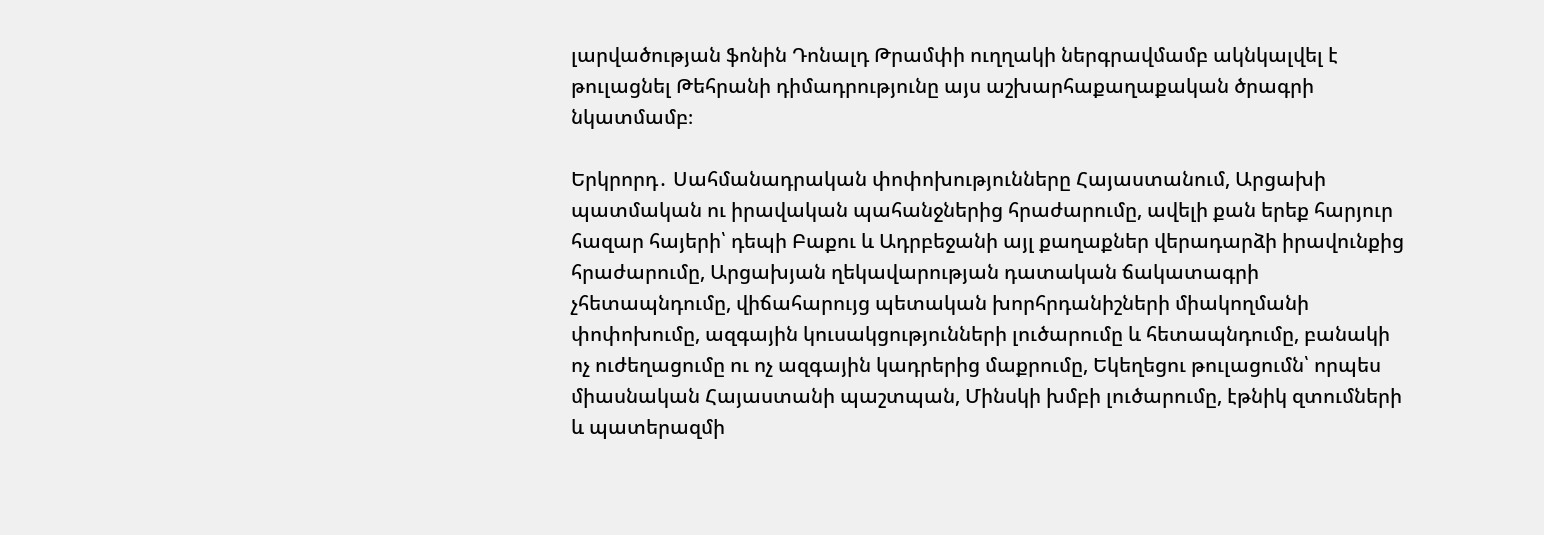լարվածության ֆոնին Դոնալդ Թրամփի ուղղակի ներգրավմամբ ակնկալվել է թուլացնել Թեհրանի դիմադրությունը այս աշխարհաքաղաքական ծրագրի նկատմամբ։

Երկրորդ․ Սահմանադրական փոփոխությունները Հայաստանում, Արցախի պատմական ու իրավական պահանջներից հրաժարումը, ավելի քան երեք հարյուր հազար հայերի՝ դեպի Բաքու և Ադրբեջանի այլ քաղաքներ վերադարձի իրավունքից հրաժարումը, Արցախյան ղեկավարության դատական ճակատագրի չհետապնդումը, վիճահարույց պետական խորհրդանիշների միակողմանի փոփոխումը, ազգային կուսակցությունների լուծարումը և հետապնդումը, բանակի ոչ ուժեղացումը ու ոչ ազգային կադրերից մաքրումը, Եկեղեցու թուլացումն՝ որպես միասնական Հայաստանի պաշտպան, Մինսկի խմբի լուծարումը, էթնիկ զտումների և պատերազմի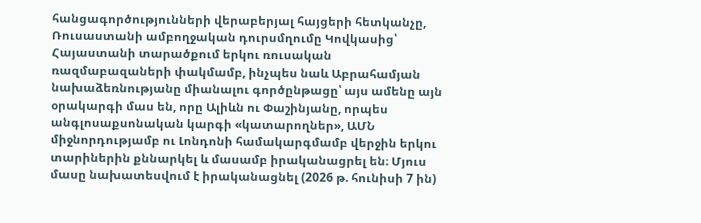հանցագործությունների վերաբերյալ հայցերի հետկանչը, Ռուսաստանի ամբողջական դուրսմղումը Կովկասից՝ Հայաստանի տարածքում երկու ռուսական ռազմաբազաների փակմամբ, ինչպես նաև Աբրահամյան նախաձեռնությանը միանալու գործընթացը՝ այս ամենը այն օրակարգի մաս են, որը Ալիևն ու Փաշինյանը, որպես անգլոսաքսոնական կարգի «կատարողներ», ԱՄՆ միջնորդությամբ ու Լոնդոնի համակարգմամբ վերջին երկու տարիներին քննարկել և մասամբ իրականացրել են։ Մյուս մասը նախատեսվում է իրականացնել (2026 թ. հունիսի 7 ին)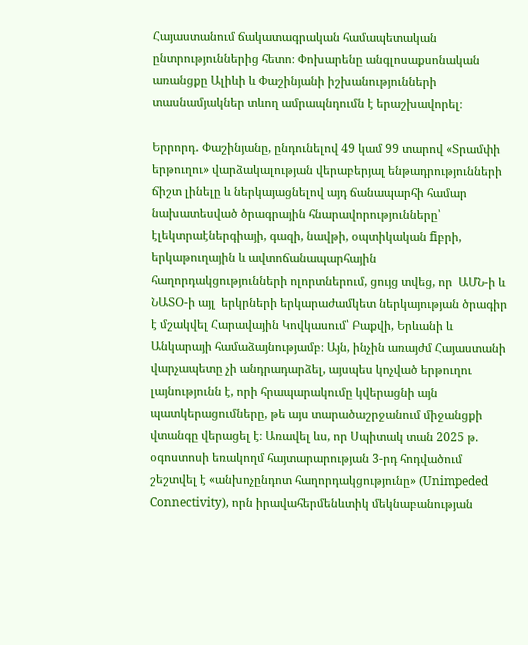Հայաստանում ճակատագրական համապետական ընտրություններից հետո։ Փոխարենը անգլոսաքսոնական առանցքը Ալիևի և Փաշինյանի իշխանությունների տասնամյակներ տևող ամրապնդումն է երաշխավորել։

Երրորդ․ Փաշինյանը, ընդունելով 49 կամ 99 տարով «Տրամփի երթուղու» վարձակալության վերաբերյալ ենթադրությունների ճիշտ լինելը և ներկայացնելով այդ ճանապարհի համար նախատեսված ծրագրային հնարավորությունները՝ էլեկտրաէներգիայի, գազի, նավթի, օպտիկական fiբրի, երկաթուղային և ավտոճանապարհային հաղորդակցությունների ոլորտներում, ցույց տվեց, որ  ԱՄՆ-ի և ՆԱՏՕ-ի այլ  երկրների երկարաժամկետ ներկայության ծրագիր է մշակվել Հարավային Կովկասում՝ Բաքվի, Երևանի և Անկարայի համաձայնությամբ։ Այն, ինչին առայժմ Հայաստանի վարչապետը չի անդրադարձել, այսպես կոչված երթուղու լայնությունն է, որի հրապարակումը կվերացնի այն պատկերացումները, թե այս տարածաշրջանում միջանցքի վտանգը վերացել է։ Առավել ևս, որ Սպիտակ տան 2025 թ. օգոստոսի եռակողմ հայտարարության 3-րդ հոդվածում  շեշտվել է «անխոչընդոտ հաղորդակցությունը» (Unimpeded Connectivity), որն իրավահերմենևտիկ մեկնաբանության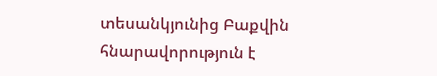տեսանկյունից Բաքվին հնարավորություն է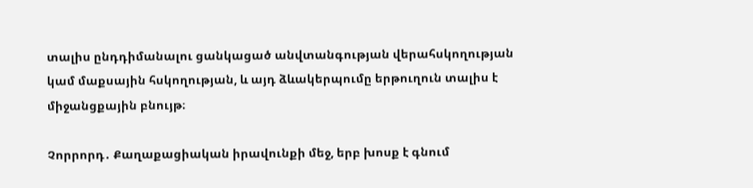տալիս ընդդիմանալու ցանկացած անվտանգության վերահսկողության կամ մաքսային հսկողության, և այդ ձևակերպումը երթուղուն տալիս է միջանցքային բնույթ։

Չորրորդ․ Քաղաքացիական իրավունքի մեջ, երբ խոսք է գնում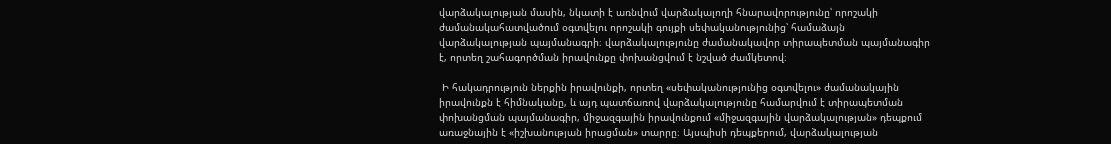վարձակալության մասին, նկատի է առնվում վարձակալողի հնարավորությունը՝ որոշակի ժամանակահատվածում օգտվելու որոշակի գույքի սեփականությունից՝ համաձայն վարձակալության պայմանագրի։ վարձակալությունը ժամանակավոր տիրապետման պայմանագիր է, որտեղ շահագործման իրավունքը փոխանցվում է նշված ժամկետով։

 Ի հակադրություն ներքին իրավունքի, որտեղ «սեփականությունից օգտվելու» ժամանակային իրավունքն է հիմնականը, և այդ պատճառով վարձակալությունը համարվում է տիրապետման փոխանցման պայմանագիր, միջազգային իրավունքում «միջազգային վարձակալության» դեպքում առաջնային է «իշխանության իրացման» տարրը։ Այսպիսի դեպքերում, վարձակալության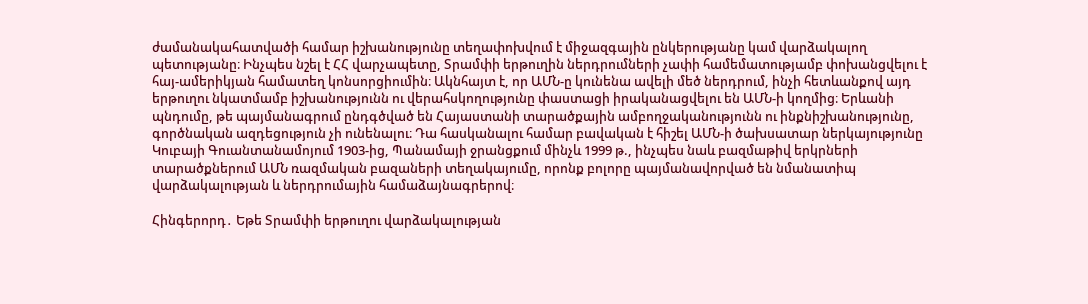ժամանակահատվածի համար իշխանությունը տեղափոխվում է միջազգային ընկերությանը կամ վարձակալող պետությանը։ Ինչպես նշել է ՀՀ վարչապետը, Տրամփի երթուղին ներդրումների չափի համեմատությամբ փոխանցվելու է հայ-ամերիկյան համատեղ կոնսորցիումին։ Ակնհայտ է, որ ԱՄՆ-ը կունենա ավելի մեծ ներդրում, ինչի հետևանքով այդ երթուղու նկատմամբ իշխանությունն ու վերահսկողությունը փաստացի իրականացվելու են ԱՄՆ-ի կողմից։ Երևանի պնդումը, թե պայմանագրում ընդգծված են Հայաստանի տարածքային ամբողջականությունն ու ինքնիշխանությունը, գործնական ազդեցություն չի ունենալու։ Դա հասկանալու համար բավական է հիշել ԱՄՆ-ի ծախսատար ներկայությունը Կուբայի Գուանտանամոյում 1903-ից, Պանամայի ջրանցքում մինչև 1999 թ., ինչպես նաև բազմաթիվ երկրների տարածքներում ԱՄՆ ռազմական բազաների տեղակայումը, որոնք բոլորը պայմանավորված են նմանատիպ վարձակալության և ներդրումային համաձայնագրերով։

Հինգերորդ․ Եթե Տրամփի երթուղու վարձակալության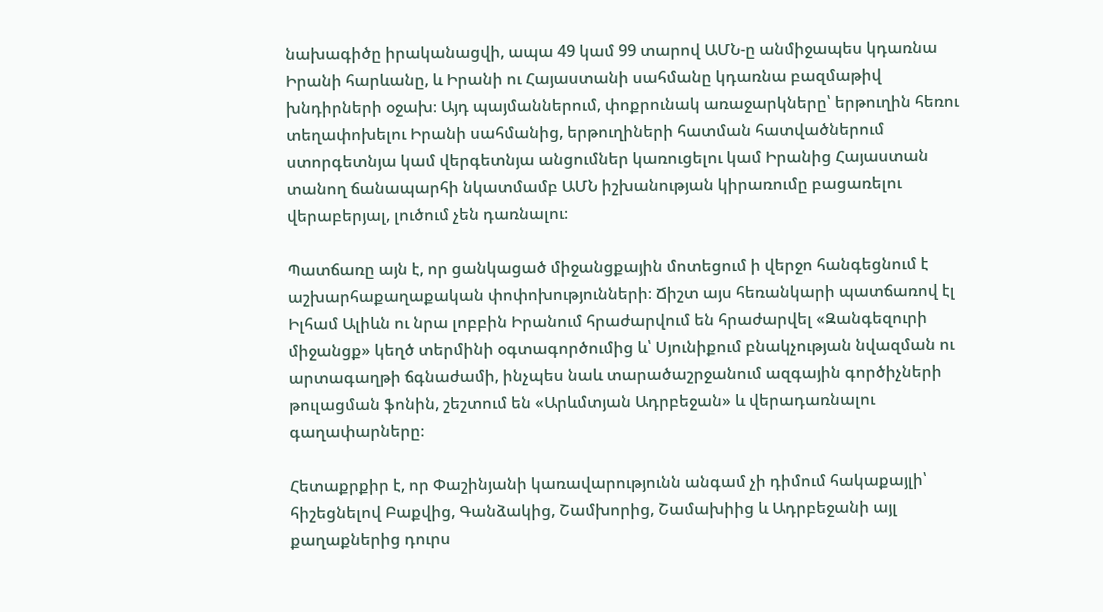նախագիծը իրականացվի, ապա 49 կամ 99 տարով ԱՄՆ-ը անմիջապես կդառնա Իրանի հարևանը, և Իրանի ու Հայաստանի սահմանը կդառնա բազմաթիվ խնդիրների օջախ։ Այդ պայմաններում, փոքրունակ առաջարկները՝ երթուղին հեռու տեղափոխելու Իրանի սահմանից, երթուղիների հատման հատվածներում ստորգետնյա կամ վերգետնյա անցումներ կառուցելու կամ Իրանից Հայաստան տանող ճանապարհի նկատմամբ ԱՄՆ իշխանության կիրառումը բացառելու վերաբերյալ, լուծում չեն դառնալու։

Պատճառը այն է, որ ցանկացած միջանցքային մոտեցում ի վերջո հանգեցնում է աշխարհաքաղաքական փոփոխությունների։ Ճիշտ այս հեռանկարի պատճառով էլ Իլհամ Ալիևն ու նրա լոբբին Իրանում հրաժարվում են հրաժարվել «Զանգեզուրի միջանցք» կեղծ տերմինի օգտագործումից և՝ Սյունիքում բնակչության նվազման ու արտագաղթի ճգնաժամի, ինչպես նաև տարածաշրջանում ազգային գործիչների թուլացման ֆոնին, շեշտում են «Արևմտյան Ադրբեջան» և վերադառնալու գաղափարները։

Հետաքրքիր է, որ Փաշինյանի կառավարությունն անգամ չի դիմում հակաքայլի՝ հիշեցնելով Բաքվից, Գանձակից, Շամխորից, Շամախիից և Ադրբեջանի այլ քաղաքներից դուրս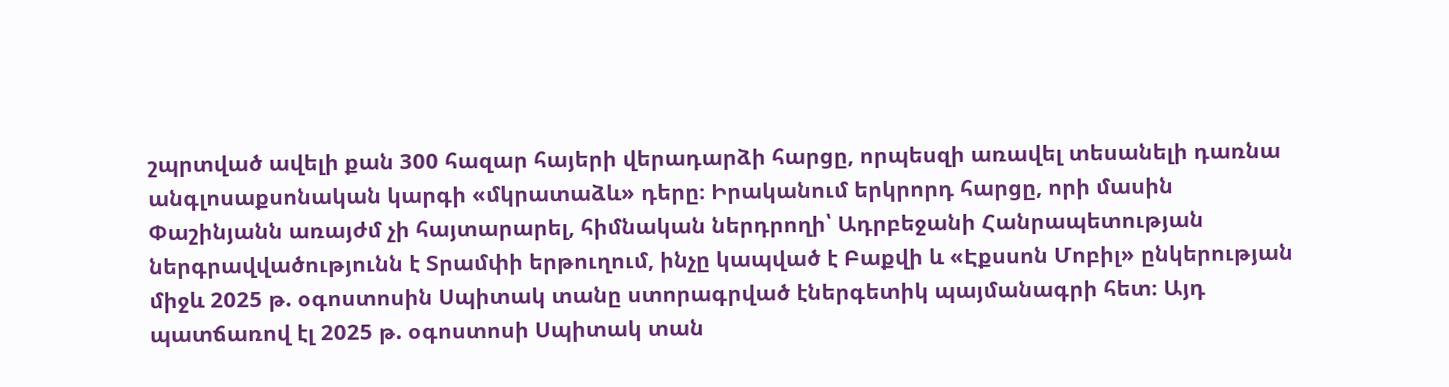շպրտված ավելի քան 300 հազար հայերի վերադարձի հարցը, որպեսզի առավել տեսանելի դառնա անգլոսաքսոնական կարգի «մկրատաձև» դերը։ Իրականում երկրորդ հարցը, որի մասին Փաշինյանն առայժմ չի հայտարարել, հիմնական ներդրողի՝ Ադրբեջանի Հանրապետության ներգրավվածությունն է Տրամփի երթուղում, ինչը կապված է Բաքվի և «Էքսսոն Մոբիլ» ընկերության միջև 2025 թ. օգոստոսին Սպիտակ տանը ստորագրված էներգետիկ պայմանագրի հետ։ Այդ պատճառով էլ 2025 թ. օգոստոսի Սպիտակ տան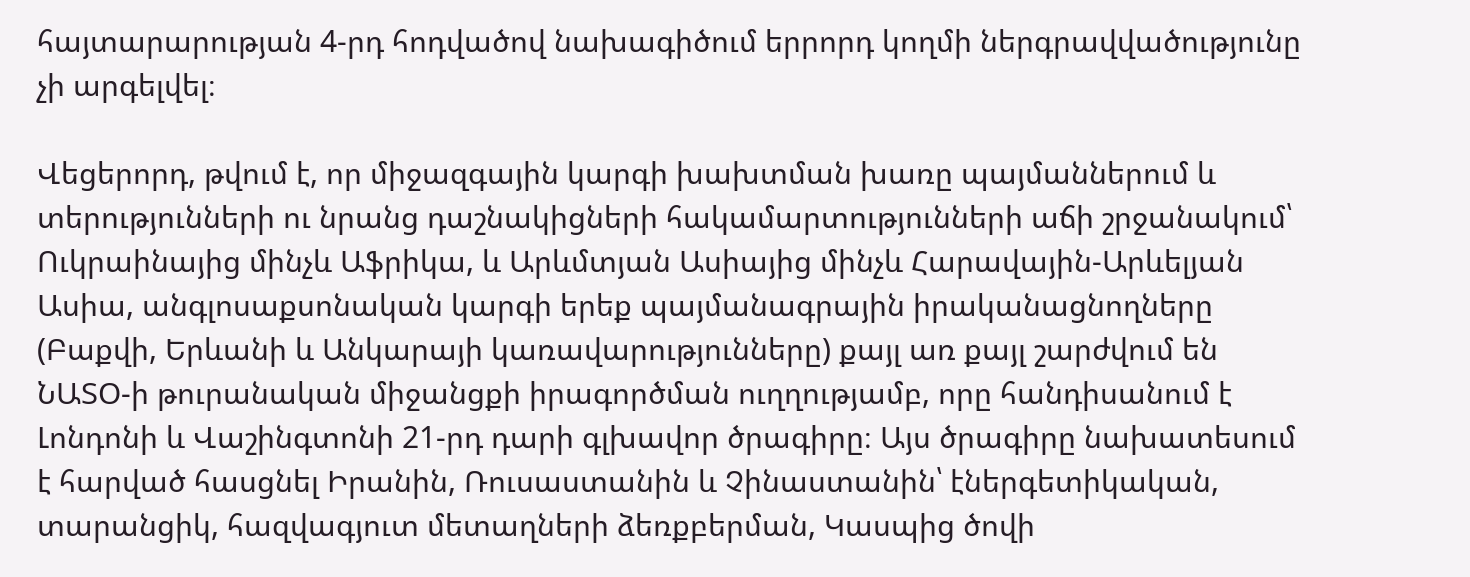հայտարարության 4-րդ հոդվածով նախագիծում երրորդ կողմի ներգրավվածությունը չի արգելվել։

Վեցերորդ, թվում է, որ միջազգային կարգի խախտման խառը պայմաններում և տերությունների ու նրանց դաշնակիցների հակամարտությունների աճի շրջանակում՝ Ուկրաինայից մինչև Աֆրիկա, և Արևմտյան Ասիայից մինչև Հարավային-Արևելյան Ասիա, անգլոսաքսոնական կարգի երեք պայմանագրային իրականացնողները (Բաքվի, Երևանի և Անկարայի կառավարությունները) քայլ առ քայլ շարժվում են ՆԱՏՕ-ի թուրանական միջանցքի իրագործման ուղղությամբ, որը հանդիսանում է Լոնդոնի և Վաշինգտոնի 21-րդ դարի գլխավոր ծրագիրը։ Այս ծրագիրը նախատեսում է հարված հասցնել Իրանին, Ռուսաստանին և Չինաստանին՝ էներգետիկական, տարանցիկ, հազվագյուտ մետաղների ձեռքբերման, Կասպից ծովի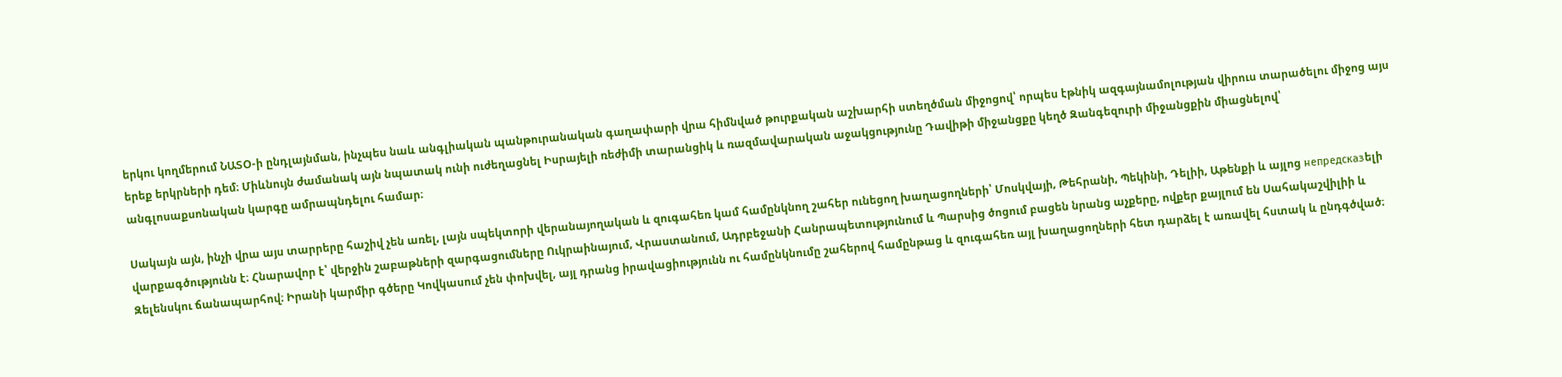երկու կողմերում ՆԱՏՕ-ի ընդլայնման, ինչպես նաև անգլիական պանթուրանական գաղափարի վրա հիմնված թուրքական աշխարհի ստեղծման միջոցով՝ որպես էթնիկ ազգայնամոլության վիրուս տարածելու միջոց այս երեք երկրների դեմ։ Միևնույն ժամանակ այն նպատակ ունի ուժեղացնել Իսրայելի ռեժիմի տարանցիկ և ռազմավարական աջակցությունը Դավիթի միջանցքը կեղծ Զանգեզուրի միջանցքին միացնելով՝ անգլոսաքսոնական կարգը ամրապնդելու համար։

Սակայն այն, ինչի վրա այս տարրերը հաշիվ չեն առել, լայն սպեկտորի վերանայողական և զուգահեռ կամ համընկնող շահեր ունեցող խաղացողների՝ Մոսկվայի, Թեհրանի, Պեկինի, Դելիի, Աթենքի և այլոց непредсказելի վարքագծությունն է։ Հնարավոր է՝ վերջին շաբաթների զարգացումները Ուկրաինայում, Վրաստանում, Ադրբեջանի Հանրապետությունում և Պարսից ծոցում բացեն նրանց աչքերը, ովքեր քայլում են Սահակաշվիլիի և Զելենսկու ճանապարհով։ Իրանի կարմիր գծերը Կովկասում չեն փոխվել, այլ դրանց իրավացիությունն ու համընկնումը շահերով համընթաց և զուգահեռ այլ խաղացողների հետ դարձել է առավել հստակ և ընդգծված։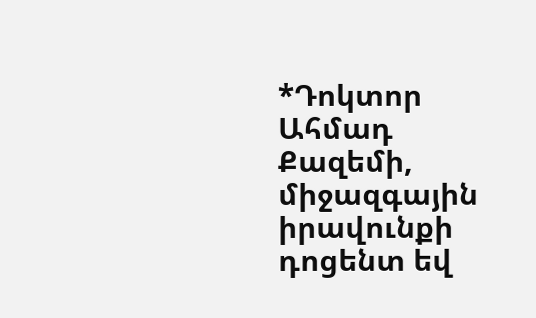*Դոկտոր Ահմադ Քազեմի, միջազգային իրավունքի դոցենտ եվ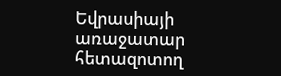Եվրասիայի առաջատար հետազոտող